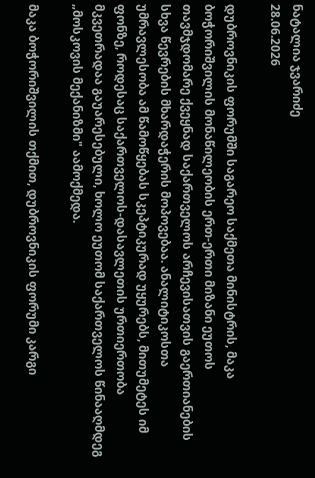ნატალია ჯვარიძე
28.06.2026

დუბროვნიკის ფორუმში საგარეო საქმეთა მინისტრის, მაკა ბოჭორიშვილის მონაწილეობის ერთ-ერთი მიზანი ეუთოს თავმჯდომარე ქვეყნად საქართველოს არჩევისათვის გაერთიანების სხვა წევრების მხარდაჭერის მოპოვებაა. ანალიტიკოსთა უმრავლესობა ამ წამოწყებას სკეპტიკურად უყურებს, მითუმეტეს იმ ფონზე, როდესაც საქართველოს-დასავლეთის ურთიერთობა მკვეთრადაა გაუარესებული, ხოლო ეუთომ საქართველოს წინააღმდეგ „მოსკოვის მექანიზმი" აამოქმედა.

მაკა ბოჭორიშვილის თქმით, დუბროვნიკის ფორუმი კარგი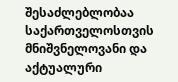შესაძლებლობაა საქართველოსთვის მნიშვნელოვანი და აქტუალური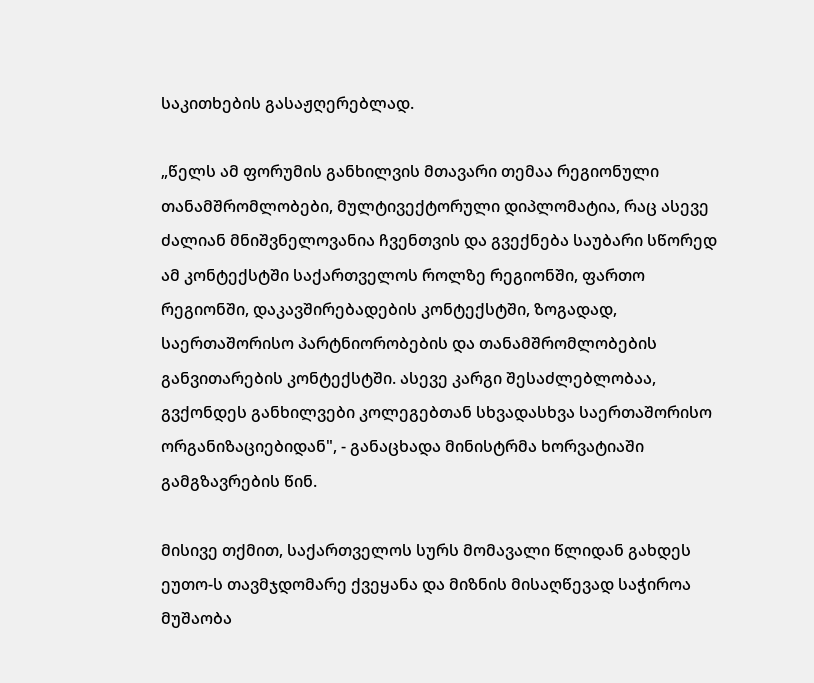საკითხების გასაჟღერებლად.

„წელს ამ ფორუმის განხილვის მთავარი თემაა რეგიონული თანამშრომლობები, მულტივექტორული დიპლომატია, რაც ასევე ძალიან მნიშვნელოვანია ჩვენთვის და გვექნება საუბარი სწორედ ამ კონტექსტში საქართველოს როლზე რეგიონში, ფართო რეგიონში, დაკავშირებადების კონტექსტში, ზოგადად, საერთაშორისო პარტნიორობების და თანამშრომლობების განვითარების კონტექსტში. ასევე კარგი შესაძლებლობაა, გვქონდეს განხილვები კოლეგებთან სხვადასხვა საერთაშორისო ორგანიზაციებიდან", - განაცხადა მინისტრმა ხორვატიაში გამგზავრების წინ.

მისივე თქმით, საქართველოს სურს მომავალი წლიდან გახდეს ეუთო-ს თავმჯდომარე ქვეყანა და მიზნის მისაღწევად საჭიროა მუშაობა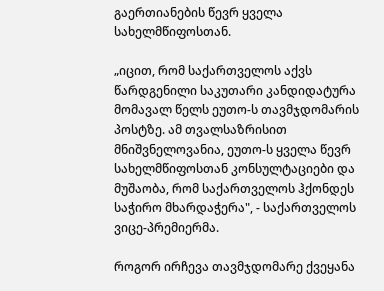გაერთიანების წევრ ყველა სახელმწიფოსთან.

„იცით, რომ საქართველოს აქვს წარდგენილი საკუთარი კანდიდატურა მომავალ წელს ეუთო-ს თავმჯდომარის პოსტზე. ამ თვალსაზრისით მნიშვნელოვანია, ეუთო-ს ყველა წევრ სახელმწიფოსთან კონსულტაციები და მუშაობა, რომ საქართველოს ჰქონდეს საჭირო მხარდაჭერა", - საქართველოს ვიცე-პრემიერმა.

როგორ ირჩევა თავმჯდომარე ქვეყანა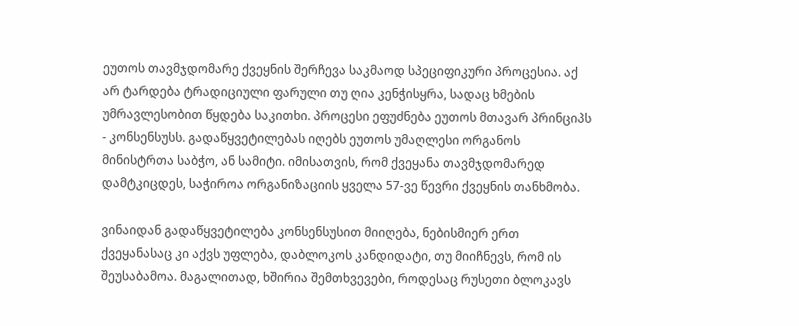ეუთოს თავმჯდომარე ქვეყნის შერჩევა საკმაოდ სპეციფიკური პროცესია. აქ არ ტარდება ტრადიციული ფარული თუ ღია კენჭისყრა, სადაც ხმების უმრავლესობით წყდება საკითხი. პროცესი ეფუძნება ეუთოს მთავარ პრინციპს - კონსენსუსს. გადაწყვეტილებას იღებს ეუთოს უმაღლესი ორგანოს მინისტრთა საბჭო, ან სამიტი. იმისათვის, რომ ქვეყანა თავმჯდომარედ დამტკიცდეს, საჭიროა ორგანიზაციის ყველა 57-ვე წევრი ქვეყნის თანხმობა.

ვინაიდან გადაწყვეტილება კონსენსუსით მიიღება, ნებისმიერ ერთ ქვეყანასაც კი აქვს უფლება, დაბლოკოს კანდიდატი, თუ მიიჩნევს, რომ ის შეუსაბამოა. მაგალითად, ხშირია შემთხვევები, როდესაც რუსეთი ბლოკავს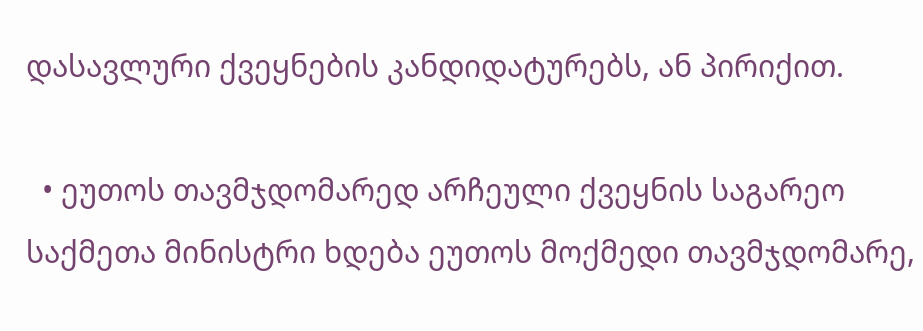დასავლური ქვეყნების კანდიდატურებს, ან პირიქით.

  • ეუთოს თავმჯდომარედ არჩეული ქვეყნის საგარეო საქმეთა მინისტრი ხდება ეუთოს მოქმედი თავმჯდომარე,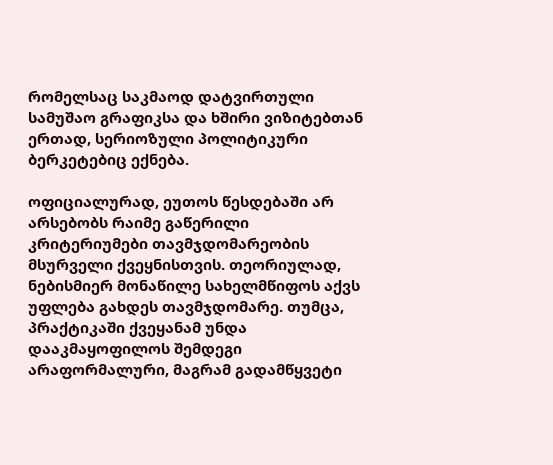რომელსაც საკმაოდ დატვირთული სამუშაო გრაფიკსა და ხშირი ვიზიტებთან ერთად, სერიოზული პოლიტიკური ბერკეტებიც ექნება.

ოფიციალურად, ეუთოს წესდებაში არ არსებობს რაიმე გაწერილი კრიტერიუმები თავმჯდომარეობის მსურველი ქვეყნისთვის. თეორიულად, ნებისმიერ მონაწილე სახელმწიფოს აქვს უფლება გახდეს თავმჯდომარე. თუმცა, პრაქტიკაში ქვეყანამ უნდა დააკმაყოფილოს შემდეგი არაფორმალური, მაგრამ გადამწყვეტი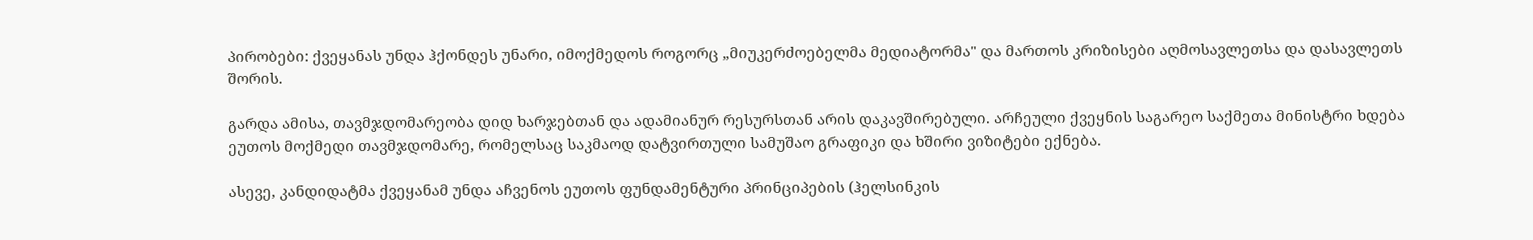პირობები: ქვეყანას უნდა ჰქონდეს უნარი, იმოქმედოს როგორც „მიუკერძოებელმა მედიატორმა" და მართოს კრიზისები აღმოსავლეთსა და დასავლეთს შორის.

გარდა ამისა, თავმჯდომარეობა დიდ ხარჯებთან და ადამიანურ რესურსთან არის დაკავშირებული. არჩეული ქვეყნის საგარეო საქმეთა მინისტრი ხდება ეუთოს მოქმედი თავმჯდომარე, რომელსაც საკმაოდ დატვირთული სამუშაო გრაფიკი და ხშირი ვიზიტები ექნება.

ასევე, კანდიდატმა ქვეყანამ უნდა აჩვენოს ეუთოს ფუნდამენტური პრინციპების (ჰელსინკის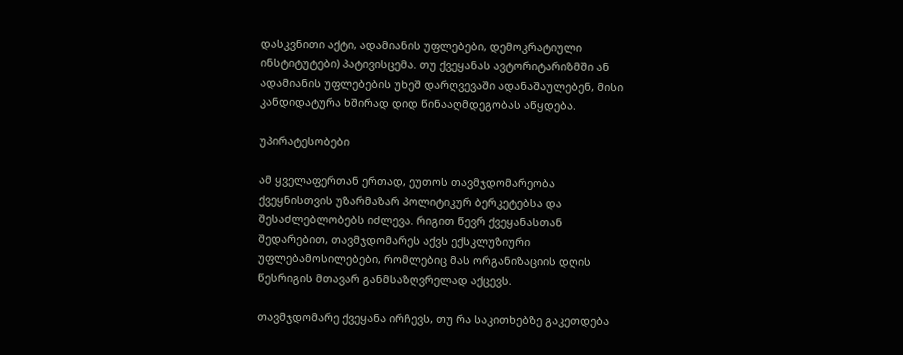დასკვნითი აქტი, ადამიანის უფლებები, დემოკრატიული ინსტიტუტები) პატივისცემა. თუ ქვეყანას ავტორიტარიზმში ან ადამიანის უფლებების უხეშ დარღვევაში ადანაშაულებენ, მისი კანდიდატურა ხშირად დიდ წინააღმდეგობას აწყდება.

უპირატესობები

ამ ყველაფერთან ერთად, ეუთოს თავმჯდომარეობა ქვეყნისთვის უზარმაზარ პოლიტიკურ ბერკეტებსა და შესაძლებლობებს იძლევა. რიგით წევრ ქვეყანასთან შედარებით, თავმჯდომარეს აქვს ექსკლუზიური უფლებამოსილებები, რომლებიც მას ორგანიზაციის დღის წესრიგის მთავარ განმსაზღვრელად აქცევს.

თავმჯდომარე ქვეყანა ირჩევს, თუ რა საკითხებზე გაკეთდება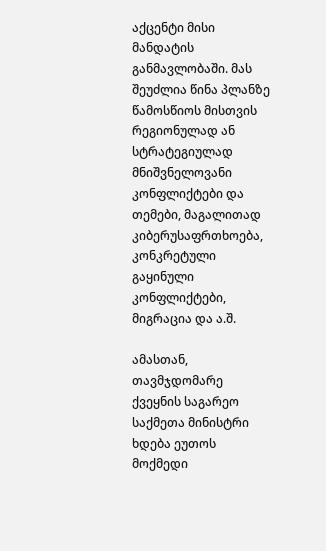აქცენტი მისი მანდატის განმავლობაში. მას შეუძლია წინა პლანზე წამოსწიოს მისთვის რეგიონულად ან სტრატეგიულად მნიშვნელოვანი კონფლიქტები და თემები, მაგალითად კიბერუსაფრთხოება, კონკრეტული გაყინული კონფლიქტები, მიგრაცია და ა.შ.

ამასთან, თავმჯდომარე ქვეყნის საგარეო საქმეთა მინისტრი ხდება ეუთოს მოქმედი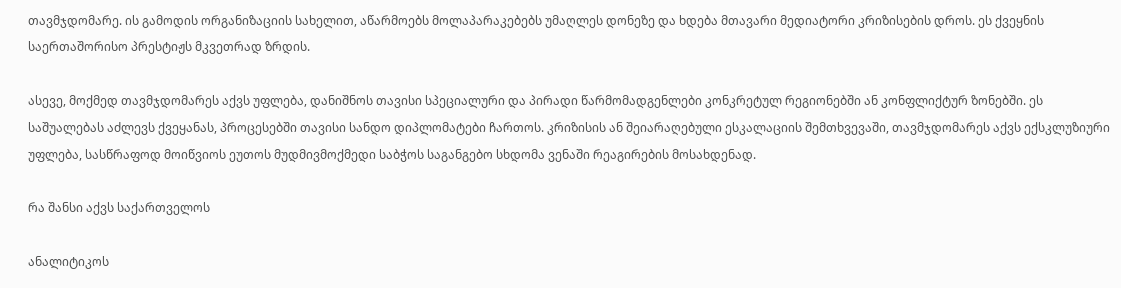თავმჯდომარე. ის გამოდის ორგანიზაციის სახელით, აწარმოებს მოლაპარაკებებს უმაღლეს დონეზე და ხდება მთავარი მედიატორი კრიზისების დროს. ეს ქვეყნის საერთაშორისო პრესტიჟს მკვეთრად ზრდის.

ასევე, მოქმედ თავმჯდომარეს აქვს უფლება, დანიშნოს თავისი სპეციალური და პირადი წარმომადგენლები კონკრეტულ რეგიონებში ან კონფლიქტურ ზონებში. ეს საშუალებას აძლევს ქვეყანას, პროცესებში თავისი სანდო დიპლომატები ჩართოს. კრიზისის ან შეიარაღებული ესკალაციის შემთხვევაში, თავმჯდომარეს აქვს ექსკლუზიური უფლება, სასწრაფოდ მოიწვიოს ეუთოს მუდმივმოქმედი საბჭოს საგანგებო სხდომა ვენაში რეაგირების მოსახდენად.

რა შანსი აქვს საქართველოს

ანალიტიკოს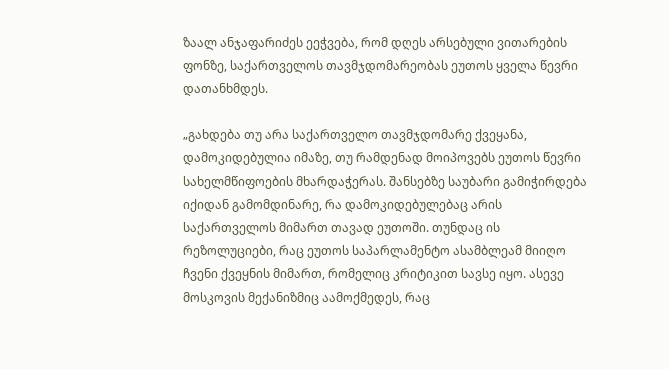ზაალ ანჯაფარიძეს ეეჭვება, რომ დღეს არსებული ვითარების ფონზე, საქართველოს თავმჯდომარეობას ეუთოს ყველა წევრი დათანხმდეს.

„გახდება თუ არა საქართველო თავმჯდომარე ქვეყანა, დამოკიდებულია იმაზე, თუ რამდენად მოიპოვებს ეუთოს წევრი სახელმწიფოების მხარდაჭერას. შანსებზე საუბარი გამიჭირდება იქიდან გამომდინარე, რა დამოკიდებულებაც არის საქართველოს მიმართ თავად ეუთოში. თუნდაც ის რეზოლუციები, რაც ეუთოს საპარლამენტო ასამბლეამ მიიღო ჩვენი ქვეყნის მიმართ, რომელიც კრიტიკით სავსე იყო. ასევე მოსკოვის მექანიზმიც აამოქმედეს, რაც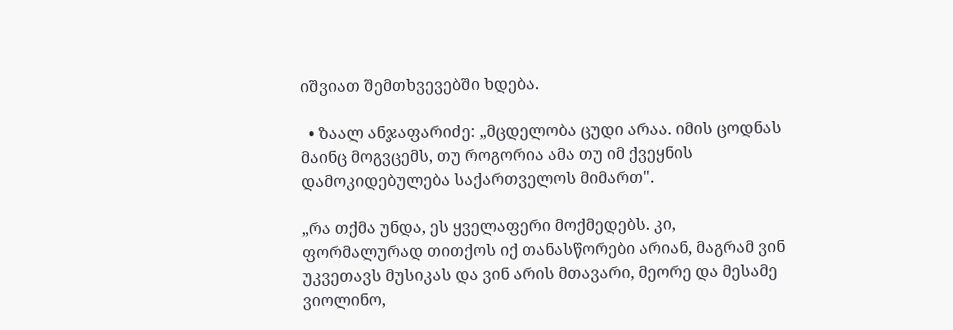იშვიათ შემთხვევებში ხდება.

  • ზაალ ანჯაფარიძე: „მცდელობა ცუდი არაა. იმის ცოდნას მაინც მოგვცემს, თუ როგორია ამა თუ იმ ქვეყნის დამოკიდებულება საქართველოს მიმართ".

„რა თქმა უნდა, ეს ყველაფერი მოქმედებს. კი, ფორმალურად თითქოს იქ თანასწორები არიან, მაგრამ ვინ უკვეთავს მუსიკას და ვინ არის მთავარი, მეორე და მესამე ვიოლინო,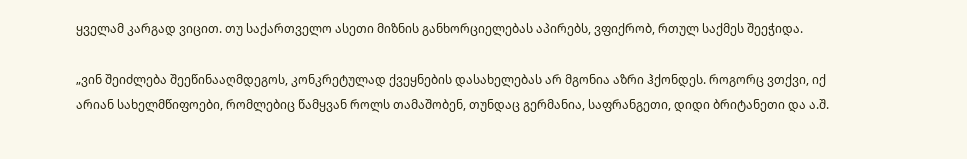ყველამ კარგად ვიცით. თუ საქართველო ასეთი მიზნის განხორციელებას აპირებს, ვფიქრობ, რთულ საქმეს შეეჭიდა.

„ვინ შეიძლება შეეწინააღმდეგოს, კონკრეტულად ქვეყნების დასახელებას არ მგონია აზრი ჰქონდეს. როგორც ვთქვი, იქ არიან სახელმწიფოები, რომლებიც წამყვან როლს თამაშობენ, თუნდაც გერმანია, საფრანგეთი, დიდი ბრიტანეთი და ა.შ.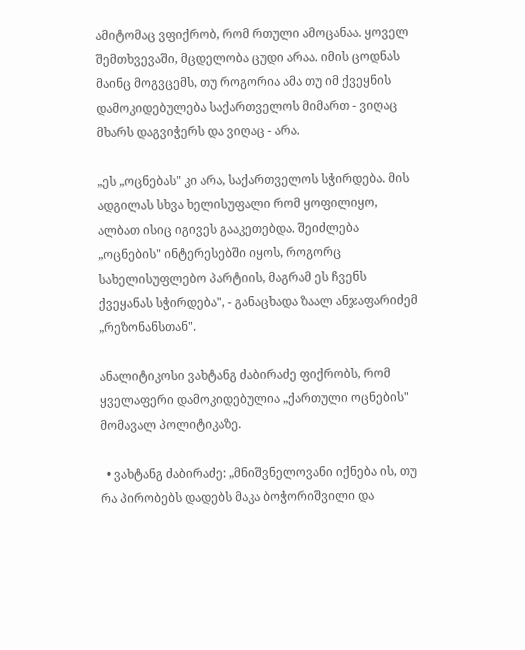ამიტომაც ვფიქრობ, რომ რთული ამოცანაა. ყოველ შემთხვევაში, მცდელობა ცუდი არაა. იმის ცოდნას მაინც მოგვცემს, თუ როგორია ამა თუ იმ ქვეყნის დამოკიდებულება საქართველოს მიმართ - ვიღაც მხარს დაგვიჭერს და ვიღაც - არა.

„ეს „ოცნებას" კი არა, საქართველოს სჭირდება. მის ადგილას სხვა ხელისუფალი რომ ყოფილიყო, ალბათ ისიც იგივეს გააკეთებდა. შეიძლება „ოცნების" ინტერესებში იყოს, როგორც სახელისუფლებო პარტიის, მაგრამ ეს ჩვენს ქვეყანას სჭირდება", - განაცხადა ზაალ ანჯაფარიძემ „რეზონანსთან".

ანალიტიკოსი ვახტანგ ძაბირაძე ფიქრობს, რომ ყველაფერი დამოკიდებულია „ქართული ოცნების" მომავალ პოლიტიკაზე.

  • ვახტანგ ძაბირაძე: „მნიშვნელოვანი იქნება ის, თუ რა პირობებს დადებს მაკა ბოჭორიშვილი და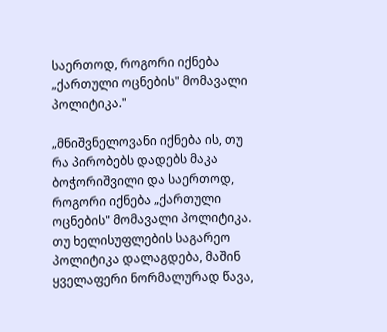საერთოდ, როგორი იქნება „ქართული ოცნების" მომავალი პოლიტიკა."

„მნიშვნელოვანი იქნება ის, თუ რა პირობებს დადებს მაკა ბოჭორიშვილი და საერთოდ, როგორი იქნება „ქართული ოცნების" მომავალი პოლიტიკა. თუ ხელისუფლების საგარეო პოლიტიკა დალაგდება, მაშინ ყველაფერი ნორმალურად წავა,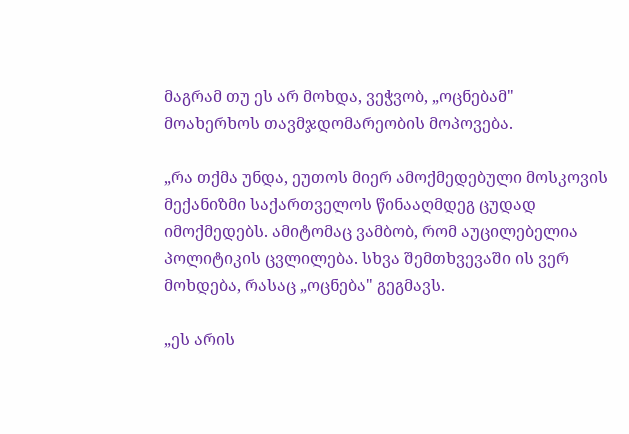მაგრამ თუ ეს არ მოხდა, ვეჭვობ, „ოცნებამ" მოახერხოს თავმჯდომარეობის მოპოვება.

„რა თქმა უნდა, ეუთოს მიერ ამოქმედებული მოსკოვის მექანიზმი საქართველოს წინააღმდეგ ცუდად იმოქმედებს. ამიტომაც ვამბობ, რომ აუცილებელია პოლიტიკის ცვლილება. სხვა შემთხვევაში ის ვერ მოხდება, რასაც „ოცნება" გეგმავს.

„ეს არის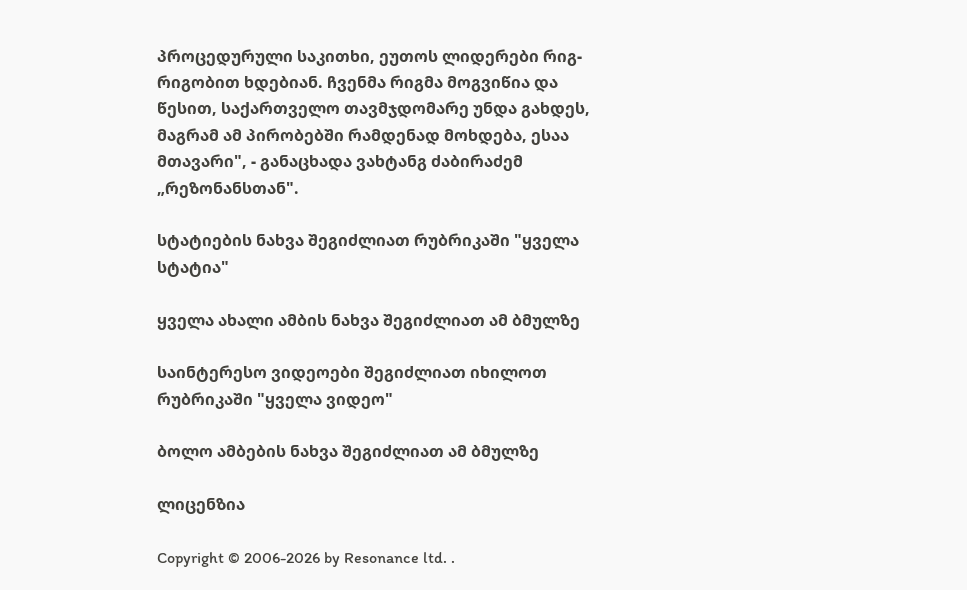პროცედურული საკითხი, ეუთოს ლიდერები რიგ-რიგობით ხდებიან. ჩვენმა რიგმა მოგვიწია და წესით, საქართველო თავმჯდომარე უნდა გახდეს, მაგრამ ამ პირობებში რამდენად მოხდება, ესაა მთავარი", - განაცხადა ვახტანგ ძაბირაძემ „რეზონანსთან".

სტატიების ნახვა შეგიძლიათ რუბრიკაში "ყველა სტატია"

ყველა ახალი ამბის ნახვა შეგიძლიათ ამ ბმულზე

საინტერესო ვიდეოები შეგიძლიათ იხილოთ რუბრიკაში "ყველა ვიდეო"

ბოლო ამბების ნახვა შეგიძლიათ ამ ბმულზე

ლიცენზია

Copyright © 2006-2026 by Resonance ltd. .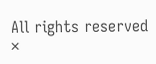All rights reserved
×